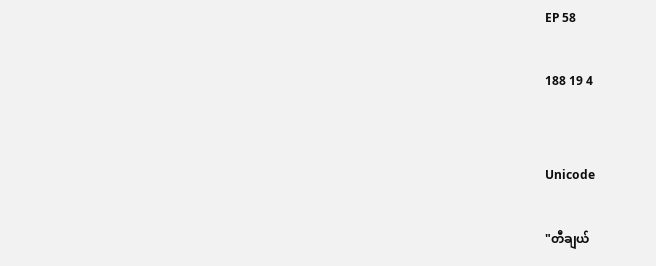EP 58

188 19 4


Unicode

"တီချယ်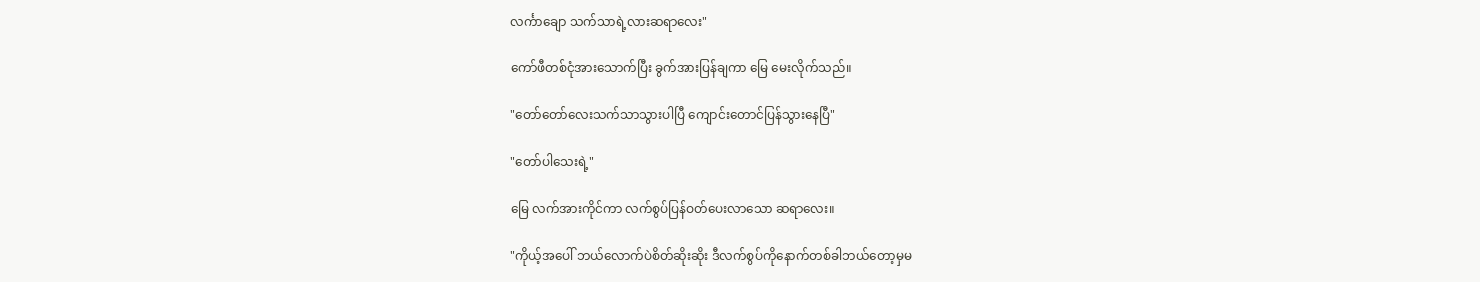လင်္ကာချော သက်သာရဲ့လားဆရာလေး"

ကော်ဖီတစ်ငုံအားသောက်ပြီး ခွက်အားပြန်ချကာ မြေ မေးလိုက်သည်။

"တော်တော်လေးသက်သာသွားပါပြီ ကျောင်းတောင်ပြန်သွားနေပြီ"

"တော်ပါသေးရဲ့"

မြေ လက်အားကိုင်ကာ လက်စွပ်ပြန်ဝတ်ပေးလာသော ဆရာလေး။

"ကိုယ့်အပေါ် ဘယ်လောက်ပဲစိတ်ဆိုးဆိုး ဒီလက်စွပ်ကိုနောက်တစ်ခါဘယ်တော့မှမ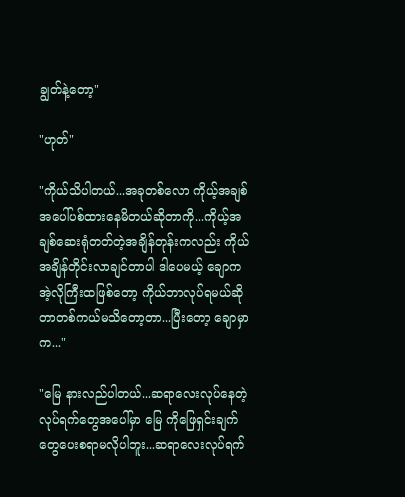ချွတ်နဲ့တော့"

"ဟုတ်"

"ကိုယ်သိပါတယ်...အခုတစ်လော ကိုယ့်အချစ်အပေါ်ပစ်ထားနေမိတယ်ဆိုတာကို...ကိုယ့်အချစ်ဆေးရုံတတ်တဲ့အချိန်တုန်းကလည်း ကိုယ်အချိန်တိုင်းလာချင်တာပါ ဒါပေမယ့် ချောက အဲ့လိုကြီးထဖြစ်တော့ ကိုယ်ဘာလုပ်ရမယ်ဆိုတာတစ်ကယ်မသိတော့တာ...ပြီးတော့ ချောမှာက..."

"မြေ နားလည်ပါတယ်...ဆရာလေးလုပ်နေတဲ့လုပ်ရက်တွေအပေါ်မှာ မြေ ကိုဖြေရှင်းချက်တွေပေးစရာမလိုပါဘူး...ဆရာလေးလုပ်ရက်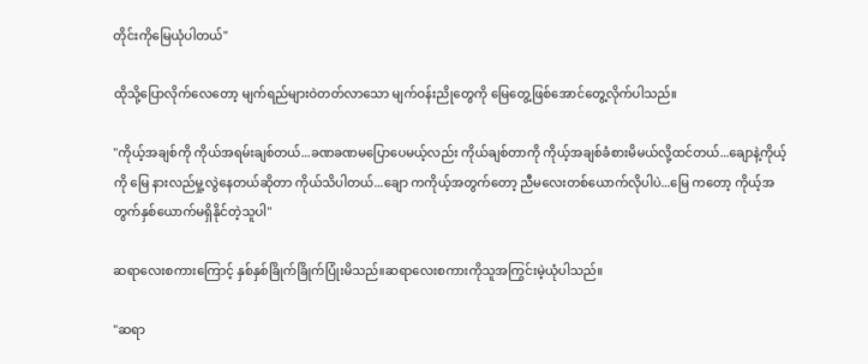တိုင်းကိုမြေယုံပါတယ်"

ထိုသို့ပြောလိုက်လေတော့ မျက်ရည်များဝဲတတ်လာသော မျက်ဝန်းညိုတွေကို မြေတွေ့ဖြစ်အောင်တွေ့လိုက်ပါသည်။

"ကိုယ့်အချစ်ကို ကိုယ်အရမ်းချစ်တယ်...ခဏခဏမပြောပေမယ့်လည်း ကိုယ်ချစ်တာကို ကိုယ့်အချစ်ခံစားမိမယ်လို့ထင်တယ်...ချောနဲ့ကိုယ့်ကို မြေ နားလည်မှု့လွဲနေတယ်ဆိုတာ ကိုယ်သိပါတယ်...ချော ကကိုယ့်အတွက်တော့ ညီမလေးတစ်ယောက်လိုပါပဲ...မြေ ကတော့ ကိုယ့်အတွက်နှစ်ယောက်မရှိနိုင်တဲ့သူပါ"

ဆရာလေးစကားကြောင့် နှစ်နှစ်ခြိုက်ခြိုက်ပြုံးမိသည်။ဆရာလေးစကားကိုသူအကြွင်းမဲ့ယုံပါသည်။

"ဆရာ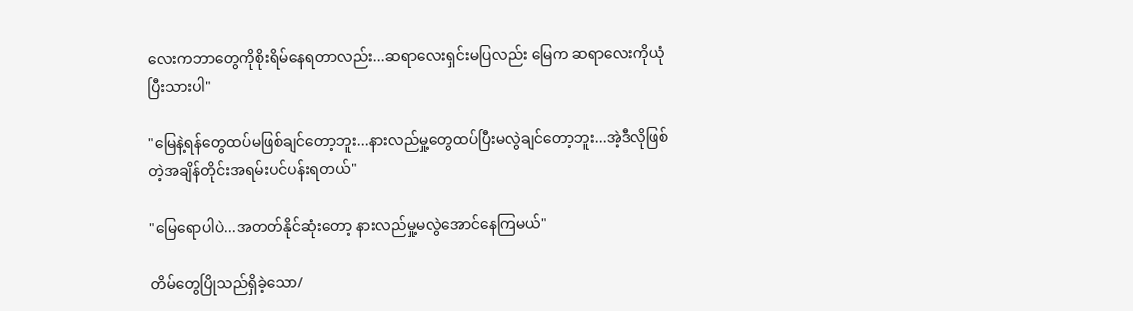လေးကဘာတွေကိုစိုးရိမ်နေရတာလည်း...ဆရာလေးရှင်းမပြလည်း မြေက ဆရာလေးကိုယုံပြီးသားပါ"

"မြေနဲ့ရန်တွေထပ်မဖြစ်ချင်တော့ဘူး...နားလည်မှု့တွေထပ်ပြီးမလွဲချင်တော့ဘူး...အဲ့ဒီလိုဖြစ်တဲ့အချိန်တိုင်းအရမ်းပင်ပန်းရတယ်"

"မြေရောပါပဲ...အတတ်နိုင်ဆုံးတော့ နားလည်မှု့မလွဲအောင်နေကြမယ်"

တိမ်တွေပြိုသည်ရှိခဲ့သော/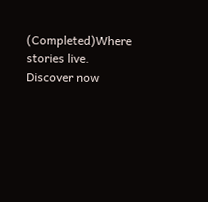(Completed)Where stories live. Discover now